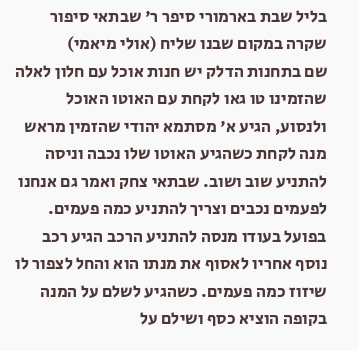בליל שבת בארמורי סיפר ר' שבתאי סיפור שקרה במקום שבנו שליח (אולי מיאמי)
שם בתחנות הדלק יש חנות אוכל עם חלון לאלה שהזמינו טו גאו לקחת עם האוטו האוכל ולנסוע, הגיע א' מסתמא יהודי שהזמין מראש מנה לקחת כשהגיע האוטו שלו נכבה וניסה להתניע שוב ושוב. שבתאי צחק ואמר גם אנחנו לפעמים נכבים וצריך להתניע כמה פעמים.
בפועל בעודו מנסה להתניע הרכב הגיע רכב נוסף אחריו לאסוף את מנתו הוא והחל לצפור לו שיזוז כמה פעמים. כשהגיע לשלם על המנה בקופה הוציא כסף ושילם על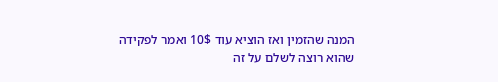המנה שהזמין ואז הוציא עוד 10$ ואמר לפקידה שהוא רוצה לשלם על זה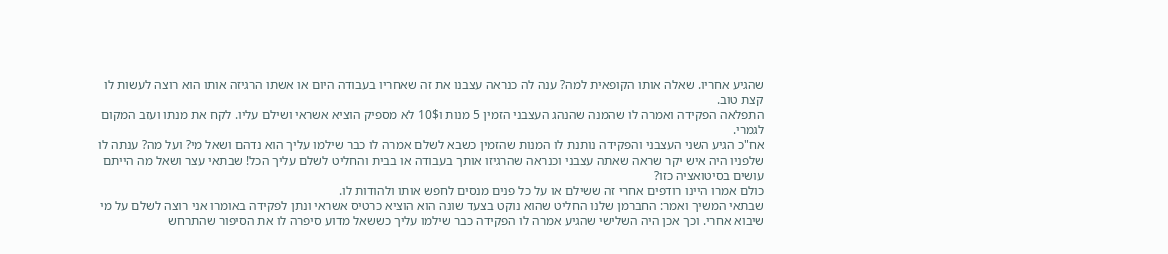שהגיע אחריו. שאלה אותו הקופאית למה? ענה לה כנראה עצבנו את זה שאחריו בעבודה היום או אשתו הרגיזה אותו הוא רוצה לעשות לו קצת טוב.
התפלאה הפקידה ואמרה לו שהמנה שהנהג העצבני הזמין 5 מנות ו10$ לא מספיק הוציא אשראי ושילם עליו. לקח את מנתו ועזב המקום לגמרי.
אח"כ הגיע השני העצבני והפקידה נותנת לו המנות שהזמין כשבא לשלם אמרה לו כבר שילמו עליך הוא נדהם ושאל מי? ועל מה? ענתה לו שלפניו היה איש יקר שראה שאתה עצבני וכנראה שהרגיזו אותך בעבודה או בבית והחליט לשלם עליך הכל! שבתאי עצר ושאל מה הייתם עושים בסיטואציה כזו?
כולם אמרו היינו רודפים אחרי זה ששילם או על כל פנים מנסים לחפש אותו ולהודות לו.
שבתאי המשיך ואמר: החברמן שלנו החליט שהוא נוקט בצעד שונה הוא הוציא כרטיס אשראי ונתן לפקידה באומרו אני רוצה לשלם על מי שיבוא אחרי. וכך אכן היה השלישי שהגיע אמרה לו הפקידה כבר שילמו עליך כששאל מדוע סיפרה לו את הסיפור שהתרחש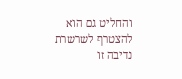והחליט גם הוא להצטרף לשרשרת נדיבה זו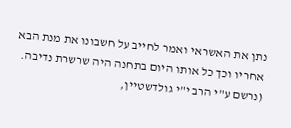נתן את האשראי ואמר לחייב על חשבונו את מנת הבא אחריו וכך כל אותו היום בתחנה היה שרשרת נדיבה.
(נרשם ע"י הרב י"י גולדשטיין,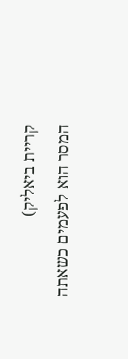קריית ביאליק)
המסר הוא לפעמים כשאתה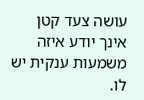עושה צעד קטן אינך יודע איזה משמעות ענקית יש לו.